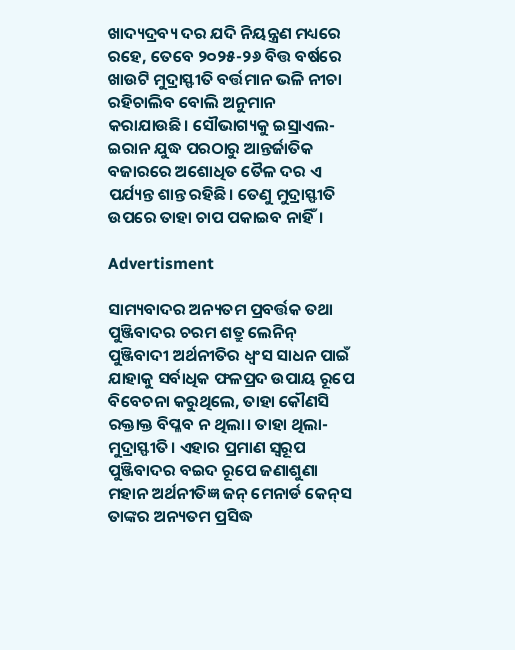ଖାଦ୍ୟଦ୍ରବ୍ୟ ଦର ଯଦି ନିୟନ୍ତ୍ରଣ ମଧ୍ୟରେ ରହେ, ତେବେ ୨୦୨୫-୨୬ ବିତ୍ତ ବର୍ଷରେ ଖାଉଟି ମୁଦ୍ରାସ୍ଫୀତି ବର୍ତ୍ତମାନ ଭଳି ନୀଚା ରହିଚାଲିବ ବୋଲି ଅନୁମାନ କରାଯାଉଛି। ସୌଭାଗ୍ୟକୁ ଇସ୍ରାଏଲ-ଇରାନ ଯୁଦ୍ଧ ପରଠାରୁ ଆନ୍ତର୍ଜାତିକ ବଜାରରେ ଅଶୋଧିତ ତୈଳ ଦର ଏ ପର୍ଯ୍ୟନ୍ତ ଶାନ୍ତ ରହିଛି। ତେଣୁ ମୁଦ୍ରାସ୍ଫୀତି ଉପରେ ତାହା ଚାପ ପକାଇବ ନାହିଁ।

Advertisment

ସାମ୍ୟବାଦର ଅନ୍ୟତମ ପ୍ରବର୍ତ୍ତକ ତଥା ପୁଞ୍ଜିବାଦର ଚରମ ଶତ୍ରୁ ଲେନିନ୍ ପୁଞ୍ଜିବାଦୀ ଅର୍ଥନୀତିର ଧ୍ବଂସ ସାଧନ ପାଇଁ ଯାହାକୁ ସର୍ବାଧିକ ଫଳପ୍ରଦ ଉପାୟ ରୂପେ ବିବେଚନା କରୁଥିଲେ, ତାହା କୌଣସି ରକ୍ତାକ୍ତ ବିପ୍ଳବ ନ ଥିଲା। ତାହା ଥିଲା- ମୁଦ୍ରାସ୍ଫୀତି। ଏହାର ପ୍ରମାଣ ସ୍ବରୂପ ପୁଞ୍ଜିବାଦର ବଇଦ ରୂପେ ଜଣାଶୁଣା ମହାନ ଅର୍ଥନୀତିଜ୍ଞ ଜନ୍ ମେନାର୍ଡ କେନ୍‌ସ ତାଙ୍କର ଅନ୍ୟତମ ପ୍ରସିଦ୍ଧ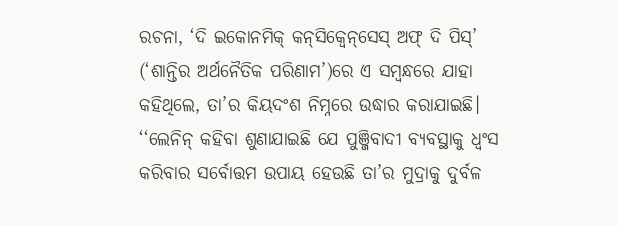ରଚନା, ‘ଦି ଇକୋନମିକ୍ କନ୍‌ସିକ୍ବେନ୍‌ସେସ୍ ଅଫ୍ ଦି ପିସ୍’ (‘ଶାନ୍ତିର ଅର୍ଥନୈତିକ ପରିଣାମ’)ରେ ଏ ସମ୍ବନ୍ଧରେ ଯାହା କହିଥିଲେ, ତା’ର କିୟଦଂଶ ନିମ୍ନରେ ଉଦ୍ଧାର କରାଯାଇଛି।
‘‘ଲେନିନ୍ କହିବା ଶୁଣାଯାଇଛି ଯେ ପୁଞ୍ଜିବାଦୀ ବ୍ୟବସ୍ଥାକୁ ଧ୍ବଂସ କରିବାର ସର୍ବୋତ୍ତମ ଉପାୟ ହେଉଛି ତା’ର ମୁଦ୍ରାକୁ ଦୁର୍ବଳ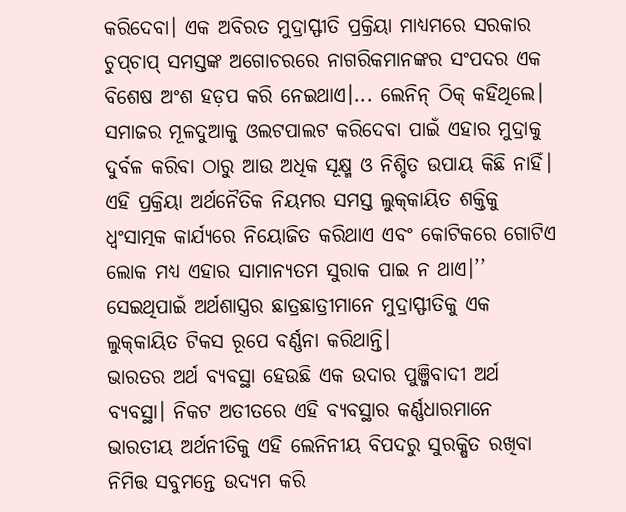କରିଦେବା। ଏକ ଅବିରତ ମୁଦ୍ରାସ୍ଫୀତି ପ୍ରକ୍ରିୟା ମାଧ୍ୟମରେ ସରକାର ଚୁପ୍‌ଚାପ୍ ସମସ୍ତଙ୍କ ଅଗୋଚରରେ ନାଗରିକମାନଙ୍କର ସଂପଦର ଏକ ବିଶେଷ ଅଂଶ ହଡ଼ପ କରି ନେଇଥାଏ।... ଲେନିନ୍ ଠିକ୍ କହିଥିଲେ। ସମାଜର ମୂଳଦୁଆକୁ ଓଲଟପାଲଟ କରିଦେବା ପାଇଁ ଏହାର ମୁଦ୍ରାକୁ ଦୁର୍ବଳ କରିବା ଠାରୁ ଆଉ ଅଧିକ ସୂକ୍ଷ୍ମ ଓ ନିଶ୍ଚିତ ଉପାୟ କିଛି ନାହିଁ। ଏହି ପ୍ରକ୍ରିୟା ଅର୍ଥନୈତିକ ନିୟମର ସମସ୍ତ ଲୁକ୍‌କାୟିତ ଶକ୍ତିକୁ ଧ୍ବଂସାତ୍ମକ କାର୍ଯ୍ୟରେ ନିୟୋଜିତ କରିଥାଏ ଏବଂ କୋଟିକରେ ଗୋଟିଏ ଲୋକ ମଧ୍ୟ ଏହାର ସାମାନ୍ୟତମ ସୁରାକ ପାଇ ନ ଥାଏ।’’ ସେଇଥିପାଇଁ ଅର୍ଥଶାସ୍ତ୍ରର ଛାତ୍ରଛାତ୍ରୀମାନେ ମୁଦ୍ରାସ୍ଫୀତିକୁ ଏକ ଲୁକ୍‌କାୟିତ ଟିକସ ରୂପେ ବର୍ଣ୍ଣନା କରିଥାନ୍ତି।
ଭାରତର ଅର୍ଥ ବ୍ୟବସ୍ଥା ହେଉଛି ଏକ ଉଦାର ପୁଞ୍ଜିବାଦୀ ଅର୍ଥ ବ୍ୟବସ୍ଥା। ନିକଟ ଅତୀତରେ ଏହି ବ୍ୟବସ୍ଥାର କର୍ଣ୍ଣଧାରମାନେ ଭାରତୀୟ ଅର୍ଥନୀତିକୁ ଏହି ଲେନିନୀୟ ବିପଦରୁ ସୁରକ୍ଷିତ ରଖିବା ନିମିତ୍ତ ସବୁମନ୍ତେ ଉଦ୍ୟମ କରି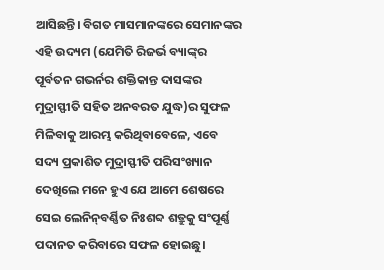ଆସିଛନ୍ତି। ବିଗତ ମାସମାନଙ୍କରେ ସେମାନଙ୍କର ଏହି ଉଦ୍ୟମ (ଯେମିତି ରିଜର୍ଭ ବ୍ୟାଙ୍କ୍‌ର ପୂର୍ବତନ ଗଭର୍ନର ଶକ୍ତିକାନ୍ତ ଦାସଙ୍କର ମୁଦ୍ରାସ୍ଫୀତି ସହିତ ଅନବରତ ଯୁଦ୍ଧ)ର ସୁଫଳ ମିଳିବାକୁ ଆରମ୍ଭ କରିଥିବାବେଳେ, ଏବେ ସଦ୍ୟ ପ୍ରକାଶିତ ମୁଦ୍ରାସ୍ଫୀତି ପରିସଂଖ୍ୟାନ ଦେଖିଲେ ମନେ ହୁଏ ଯେ ଆମେ ଶେଷରେ ସେଇ ଲେନିନ୍‌ବର୍ଣ୍ଣିତ ନିଃଶବ୍ଦ ଶତ୍ରୁକୁ ସଂପୂର୍ଣ୍ଣ ପଦାନତ କରିବାରେ ସଫଳ ହୋଇଛୁ।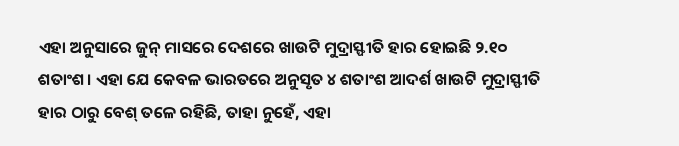ଏହା ଅନୁସାରେ ଜୁନ୍ ମାସରେ ଦେଶରେ ଖାଉଟି ମୁଦ୍ରାସ୍ଫୀତି ହାର ହୋଇଛି ୨.୧୦ ଶତାଂଶ। ଏହା ଯେ କେବଳ ଭାରତରେ ଅନୁସୃତ ୪ ଶତାଂଶ ଆଦର୍ଶ ଖାଉଟି ମୁଦ୍ରାସ୍ଫୀତି ହାର ଠାରୁ ବେଶ୍ ତଳେ ରହିଛି, ତାହା ନୁହେଁ, ଏହା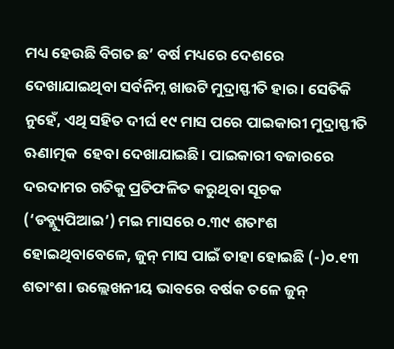ମଧ୍ୟ ହେଉଛି ବିଗତ ଛ’ ବର୍ଷ ମଧ୍ୟରେ ଦେଶରେ ଦେଖାଯାଇଥିବା ସର୍ବନିମ୍ନ ଖାଉଟି ମୁଦ୍ରାସ୍ଫୀତି ହାର। ସେତିକି ନୁହେଁ, ଏଥି ସହିତ ଦୀର୍ଘ ୧୯ ମାସ ପରେ ପାଇକାରୀ ମୁଦ୍ରାସ୍ଫୀତି ଋଣାତ୍ମକ  ହେବା ଦେଖାଯାଇଛି। ପାଇକାରୀ ବଜାରରେ ଦରଦାମ‌ର ଗତିକୁ ପ୍ରତିଫଳିତ କରୁଥିବା ସୂଚକ (‘ଡବ୍ଲ୍ୟୁପିଆଇ’) ମଇ ମାସରେ ୦.୩୯ ଶତାଂଶ ହୋଇଥିବାବେଳେ, ଜୁନ୍ ମାସ ପାଇଁ ତାହା ହୋଇଛି (-)୦.୧୩ ଶତାଂଶ। ଉଲ୍ଲେଖନୀୟ ଭାବରେ ବର୍ଷକ ତଳେ ଜୁନ୍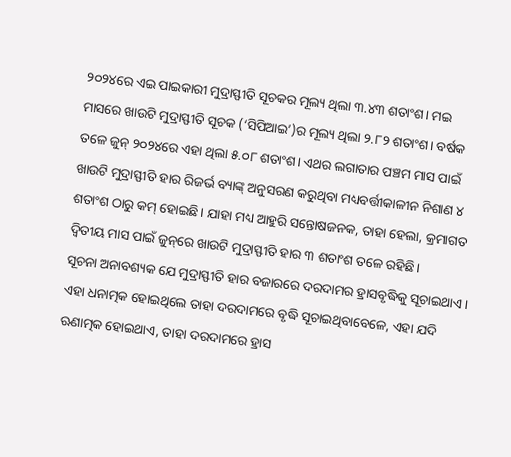୨୦୨୪ରେ ଏଇ ପାଇକାରୀ ମୁଦ୍ରାସ୍ଫୀତି ସୂଚକର ମୂଲ୍ୟ ଥିଲା ୩.୪୩ ଶତାଂଶ। ମଇ ମାସରେ ଖାଉଟି ମୁଦ୍ରାସ୍ଫୀତି ସୂଚକ (‘ସିପିଆଇ’)ର ମୂଲ୍ୟ ଥିଲା ୨.୮୨ ଶତାଂଶ। ବର୍ଷକ ତଳେ ଜୁନ୍ ୨୦୨୪ରେ ଏହା ଥିଲା ୫.୦୮ ଶତାଂଶ। ଏଥର ଲଗାତାର ପଞ୍ଚମ ମାସ ପାଇଁ ଖାଉଟି ମୁଦ୍ରାସ୍ଫୀତି ହାର ରିଜର୍ଭ ବ୍ୟାଙ୍କ୍ ଅନୁସରଣ କରୁଥିବା ମଧ୍ୟବର୍ତ୍ତୀକାଳୀନ ନିଶାଣ ୪ ଶତାଂଶ ଠାରୁ କମ୍ ହୋଇଛି। ଯାହା ମଧ୍ୟ ଆହୁରି ସନ୍ତୋଷଜନକ, ତାହା ହେଲା, କ୍ରମାଗତ ଦ୍ବିତୀୟ ମାସ ପାଇଁ ଜୁନ୍‌ରେ ଖାଉଟି ମୁଦ୍ରାସ୍ଫୀତି ହାର ୩ ଶତାଂଶ ତଳେ ରହିଛି।
ସୂଚନା ଅନାବଶ୍ୟକ ଯେ ମୁଦ୍ରାସ୍ଫୀତି ହାର ବଜାରରେ ଦରଦାମର ହ୍ରାସବୃଦ୍ଧିକୁ ସୂଚାଇଥାଏ। ଏହା ଧନାତ୍ମକ ହୋଇଥିଲେ ତାହା ଦରଦାମରେ ବୃଦ୍ଧି ସୂଚାଇଥିବାବେଳେ, ଏହା ଯଦି ଋଣାତ୍ମକ ହୋଇଥାଏ, ତାହା ଦରଦାମରେ ହ୍ରାସ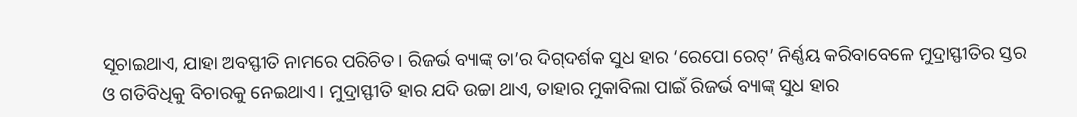ସୂଚାଇଥାଏ, ଯାହା ଅବସ୍ଫୀତି ନାମରେ ପରିଚିତ। ରିଜର୍ଭ ବ୍ୟାଙ୍କ୍ ତା’ର ଦିଗ୍‌ଦର୍ଶକ ସୁଧ ହାର ‘ରେପୋ ରେଟ୍’ ନିର୍ଣ୍ଣୟ କରିବାବେଳେ ମୁଦ୍ରାସ୍ଫୀତିର ସ୍ତର ଓ ଗତିବିଧିକୁ ବିଚାରକୁ ନେଇଥାଏ। ମୁଦ୍ରାସ୍ଫୀତି ହାର ଯଦି ଉଚ୍ଚା ଥାଏ, ତାହାର ମୁକାବିଲା ପାଇଁ ରିଜର୍ଭ ବ୍ୟାଙ୍କ୍ ସୁଧ ହାର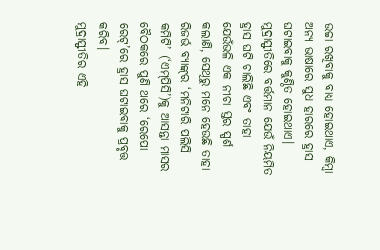ଉଚ୍ଚା ରଖିବାକୁ ବାଧ୍ୟ ହୋଇଥାଏ, କିମ୍ବା ଅନ୍ୟ ଭାଷାରେ ସୁଧ ହାରରେ ହ୍ରାସ ଘଟାଇବାକୁ କୁଣ୍ଠିତ ହୋଇଥାଏ। ମୁଦ୍ରାସ୍ଫୀତିରେ ବର୍ତ୍ତମାନ ଯେଉଁ ନିୟମିତ ହ୍ରାସ ଘଟି ଚାଲିଛି ଏବଂ ତାହା ଯେଉଁଭଳି ଏକ ନୀଚା ସ୍ତର ସ୍ପର୍ଶ କଲାଣି, ସେଥିରୁ ମନେ ହେଉଛି ତାହା ରିଜର୍ଭ ବ୍ୟାଙ୍କ୍‌ର ‘ମନିଟାରି ପଲିସି କମିଟି’ (‘ଏମ୍‌ପିସି’)କୁ ଆସନ୍ତା ମାସର ବୈଠକରେ ପୁଣି ଥରେ ‘ରେପୋ ରେଟ୍’ରେ ହ୍ରାସ ଘଟାଇବାକୁ ପ୍ରବୃତ୍ତ କରିବ।
ମୁଦ୍ରାସ୍ଫୀତିର ଏହି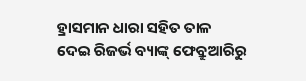ହ୍ରାସମାନ ଧାରା ସହିତ ତାଳ ଦେଇ ରିଜର୍ଭ ବ୍ୟାଙ୍କ୍ ଫେବ୍ରୁଆରିରୁ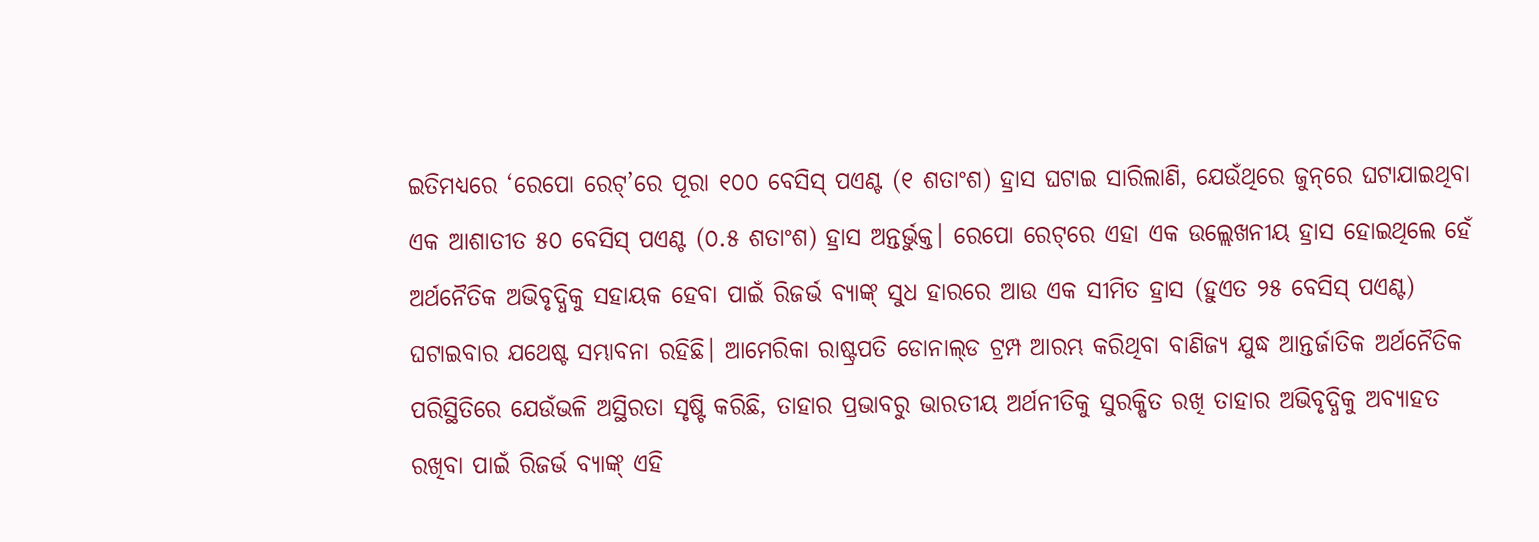ଇତିମଧ୍ୟରେ ‘ରେପୋ ରେଟ୍’ରେ ପୂରା ୧୦୦ ବେସିସ୍ ପଏଣ୍ଟ (୧ ଶତାଂଶ) ହ୍ରାସ ଘଟାଇ ସାରିଲାଣି, ଯେଉଁଥିରେ ଜୁନ୍‌ରେ ଘଟାଯାଇଥିବା ଏକ ଆଶାତୀତ ୫୦ ବେସିସ୍ ପଏଣ୍ଟ (୦.୫ ଶତାଂଶ) ହ୍ରାସ ଅନ୍ତର୍ଭୁକ୍ତ। ରେପୋ ରେଟ୍‌ରେ ଏହା ଏକ ଉଲ୍ଲେଖନୀୟ ହ୍ରାସ ହୋଇଥିଲେ ହେଁ ଅର୍ଥନୈତିକ ଅଭିବୃଦ୍ଧିକୁ ସହାୟକ ହେବା ପାଇଁ ରିଜର୍ଭ ବ୍ୟାଙ୍କ୍ ସୁଧ ହାରରେ ଆଉ ଏକ ସୀମିତ ହ୍ରାସ (ହୁଏତ ୨୫ ବେସିସ୍ ପଏଣ୍ଟ) ଘଟାଇବାର ଯଥେଷ୍ଟ ସମ୍ଭାବନା ରହିଛି। ଆମେରିକା ରାଷ୍ଟ୍ରପତି ଡୋନାଲ୍‌ଡ ଟ୍ରମ୍ପ ଆରମ୍ଭ କରିଥିବା ବାଣିଜ୍ୟ ଯୁଦ୍ଧ ଆନ୍ତର୍ଜାତିକ ଅର୍ଥନୈତିକ ପରିସ୍ଥିତିରେ ଯେଉଁଭଳି ଅସ୍ଥିରତା ସୃଷ୍ଟି କରିଛି, ତାହାର ପ୍ରଭାବରୁ ଭାରତୀୟ ଅର୍ଥନୀତିକୁ ସୁରକ୍ଷିତ ରଖି ତାହାର ଅଭିବୃଦ୍ଧିକୁ ଅବ୍ୟାହତ ରଖିବା ପାଇଁ ରିଜର୍ଭ ବ୍ୟାଙ୍କ୍ ଏହି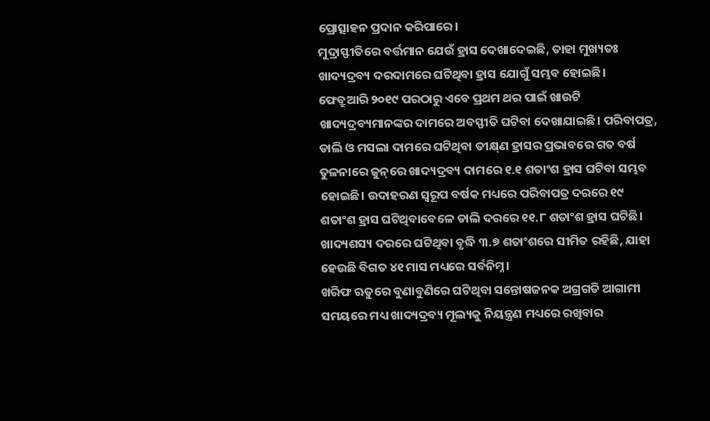ପ୍ରୋତ୍ସାହନ ପ୍ରଦାନ କରିପାରେ।
ମୁଦ୍ରାସ୍ଫୀତିରେ ବର୍ତ୍ତମାନ ଯେଉଁ ହ୍ରାସ ଦେଖାଦେଇଛି, ତାହା ମୁଖ୍ୟତଃ ଖାଦ୍ୟଦ୍ରବ୍ୟ ଦରଦାମରେ ଘଟିଥିବା ହ୍ରାସ ଯୋଗୁଁ ସମ୍ଭବ ହୋଇଛି। ଫେବ୍ରୁଆରି ୨୦୧୯ ପରଠାରୁ ଏବେ ପ୍ରଥମ ଥର ପାଇଁ ଖାଉଟି ଖାଦ୍ୟଦ୍ରବ୍ୟମାନଙ୍କର ଦାମରେ ଅବସ୍ଫୀତି ଘଟିବା ଦେଖାଯାଇଛି। ପରିବାପତ୍ର, ଡାଲି ଓ ମସଲା ଦାମରେ ଘଟିଥିବା ତୀକ୍ଷ୍‌ଣ ହ୍ରାସର ପ୍ରଭାବରେ ଗତ ବର୍ଷ ତୁଳନାରେ ଜୁନ୍‌ରେ ଖାଦ୍ୟଦ୍ରବ୍ୟ ଦାମରେ ୧.୧ ଶତାଂଶ ହ୍ରାସ ଘଟିବା ସମ୍ଭବ ହୋଇଛି। ଉଦାହରଣ ସ୍ବରୂପ ବର୍ଷକ ମଧ୍ୟରେ ପରିବାପତ୍ର ଦରରେ ୧୯ ଶତାଂଶ ହ୍ରାସ ଘଟିଥିବାବେଳେ ଡାଲି ଦରରେ ୧୧.୮ ଶତାଂଶ ହ୍ରାସ ଘଟିଛି। ଖାଦ୍ୟଶସ୍ୟ ଦରରେ ଘଟିଥିବା ବୃଦ୍ଧି ୩.୭ ଶତାଂଶରେ ସୀମିତ ରହିଛି, ଯାହା ହେଉଛି ବିଗତ ୪୧ ମାସ ମଧ୍ୟରେ ସର୍ବନିମ୍ନ।
ଖରିଫ ଋତୁରେ ବୁଣାବୁଣିରେ ଘଟିଥିବା ସନ୍ତୋଷଜନକ ଅଗ୍ରଗତି ଆଗାମୀ ସମୟରେ ମଧ୍ୟ ଖାଦ୍ୟଦ୍ରବ୍ୟ ମୂଲ୍ୟକୁ ନିୟନ୍ତ୍ରଣ ମଧ୍ୟରେ ରଖିବାର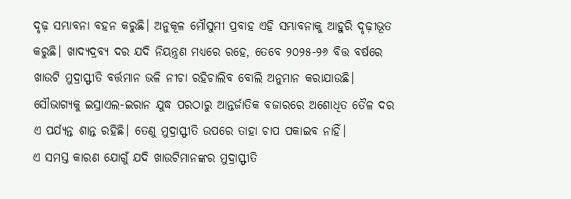ଦୃଢ଼ ସମ୍ଭାବନା ବହନ କରୁଛି। ଅନୁକୂଳ ମୌସୁମୀ ପ୍ରବାହ ଏହି ସମ୍ଭାବନାକୁ ଆହୁରି ଦୃଢ଼ୀଭୂତ କରୁଛି। ଖାଦ୍ୟଦ୍ରବ୍ୟ ଦର ଯଦି ନିୟନ୍ତ୍ରଣ ମଧ୍ୟରେ ରହେ, ତେବେ ୨୦୨୫-୨୬ ବିତ୍ତ ବର୍ଷରେ ଖାଉଟି ମୁଦ୍ରାସ୍ଫୀତି ବର୍ତ୍ତମାନ ଭଳି ନୀଚା ରହିଚାଲିବ ବୋଲି ଅନୁମାନ କରାଯାଉଛି। ସୌଭାଗ୍ୟକୁ ଇସ୍ରାଏଲ-ଇରାନ ଯୁଦ୍ଧ ପରଠାରୁ ଆନ୍ତର୍ଜାତିକ ବଜାରରେ ଅଶୋଧିତ ତୈଳ ଦର ଏ ପର୍ଯ୍ୟନ୍ତ ଶାନ୍ତ ରହିଛି। ତେଣୁ ମୁଦ୍ରାସ୍ଫୀତି ଉପରେ ତାହା ଚାପ ପକାଇବ ନାହିଁ।
ଏ ସମସ୍ତ କାରଣ ଯୋଗୁଁ ଯଦି ଖାଉଟିମାନଙ୍କର ମୁଦ୍ରାସ୍ଫୀତି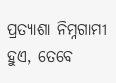ପ୍ରତ୍ୟାଶା ନିମ୍ନଗାମୀ ହୁଏ, ତେବେ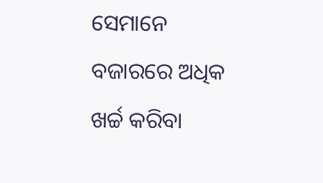ସେମାନେ ବଜାରରେ ଅଧିକ ଖର୍ଚ୍ଚ କରିବା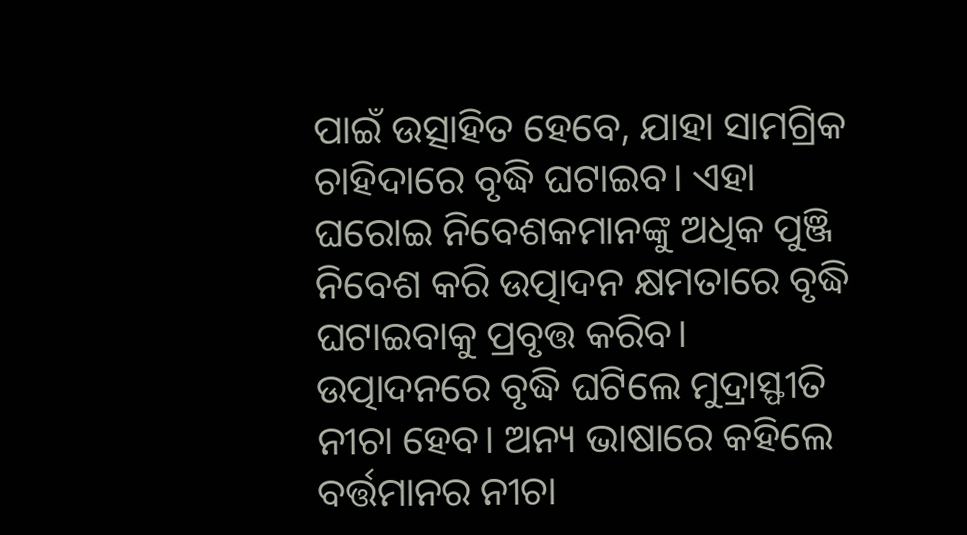ପାଇଁ ଉତ୍ସାହିତ ହେବେ, ଯାହା ସାମଗ୍ରିକ ଚାହିଦାରେ ବୃଦ୍ଧି ଘଟାଇବ। ଏହା ଘରୋଇ ନିବେଶକମାନଙ୍କୁ ଅଧିକ ପୁଞ୍ଜି ନିବେଶ କରି ଉତ୍ପାଦନ କ୍ଷମତାରେ ବୃଦ୍ଧି ଘଟାଇବାକୁ ପ୍ରବୃତ୍ତ କରିବ। ଉତ୍ପାଦନରେ ବୃଦ୍ଧି ଘଟିଲେ ମୁଦ୍ରାସ୍ଫୀତି ନୀଚା ହେବ। ଅନ୍ୟ ଭାଷାରେ କହିଲେ ବର୍ତ୍ତମାନର ନୀଚା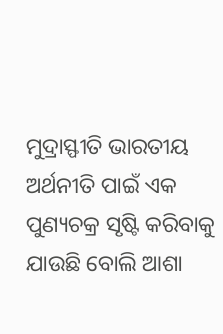ମୁଦ୍ରାସ୍ଫୀତି ଭାରତୀୟ ଅର୍ଥନୀତି ପାଇଁ ଏକ ପୁଣ୍ୟଚକ୍ର ସୃ‌ଷ୍ଟି କରିବାକୁ ଯାଉଛି ବୋଲି ଆଶା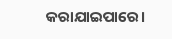କରାଯାଇପାରେ।